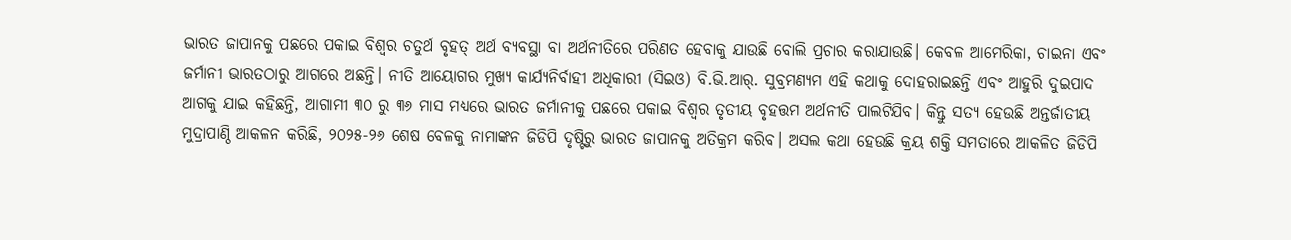ଭାରତ ଜାପାନକୁ ପଛରେ ପକାଇ ବିଶ୍ୱର ଚତୁର୍ଥ ବୃହତ୍ ଅର୍ଥ ବ୍ୟବସ୍ଥା ବା ଅର୍ଥନୀତିରେ ପରିଣତ ହେବାକୁ ଯାଉଛି ବୋଲି ପ୍ରଚାର କରାଯାଉଛି। କେବଳ ଆମେରିକା, ଚାଇନା ଏବଂ ଜର୍ମାନୀ ଭାରତଠାରୁ ଆଗରେ ଅଛନ୍ତି। ନୀତି ଆୟୋଗର ମୁଖ୍ୟ କାର୍ଯ୍ୟନିର୍ବାହୀ ଅଧିକାରୀ (ସିଇଓ) ବି.ଭି.ଆର୍. ସୁବ୍ରମଣ୍ୟମ ଏହି କଥାକୁ ଦୋହରାଇଛନ୍ତି ଏବଂ ଆହୁରି ଦୁଇପାଦ ଆଗକୁ ଯାଇ କହିଛନ୍ତି, ଆଗାମୀ ୩୦ ରୁ ୩୬ ମାସ ମଧ୍ୟରେ ଭାରତ ଜର୍ମାନୀକୁ ପଛରେ ପକାଇ ବିଶ୍ୱର ତୃତୀୟ ବୃହତ୍ତମ ଅର୍ଥନୀତି ପାଲଟିଯିବ। କିନ୍ତୁ ସତ୍ୟ ହେଉଛି ଅନ୍ତର୍ଜାତୀୟ ମୁଦ୍ରାପାଣ୍ଠି ଆକଳନ କରିଛି, ୨୦୨୫-୨୬ ଶେଷ ବେଳକୁ ନାମାଙ୍କନ ଜିଡିପି ଦୃଷ୍ଟିରୁ ଭାରତ ଜାପାନକୁ ଅତିକ୍ରମ କରିବ। ଅସଲ କଥା ହେଉଛି କ୍ରୟ ଶକ୍ତି ସମତାରେ ଆକଳିତ ଜିଡିପି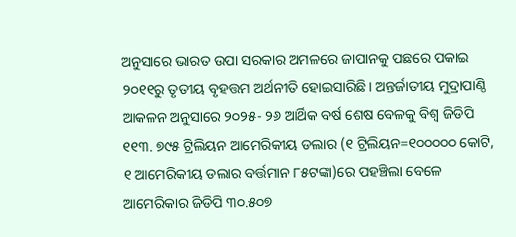ଅନୁସାରେ ଭାରତ ଉପା ସରକାର ଅମଳରେ ଜାପାନକୁ ପଛରେ ପକାଇ ୨୦୧୧ରୁ ତୃତୀୟ ବୃହତ୍ତମ ଅର୍ଥନୀତି ହୋଇସାରିଛି। ଅନ୍ତର୍ଜାତୀୟ ମୁଦ୍ରାପାଣ୍ଠି ଆକଳନ ଅନୁସାରେ ୨୦୨୫- ୨୬ ଆର୍ଥିକ ବର୍ଷ ଶେଷ ବେଳକୁ ବିଶ୍ବ ଜିଡିପି ୧୧୩. ୭୯୫ ଟ୍ରିଲିୟନ ଆମେରିକୀୟ ଡଲାର (୧ ଟ୍ରିଲିୟନ=୧୦୦୦୦୦ କୋଟି, ୧ ଆମେରିକୀୟ ଡଲାର ବର୍ତ୍ତମାନ ୮୫ଟଙ୍କା)ରେ ପହଞ୍ଚିଲା ବେଳେ ଆମେରିକାର ଜିଡିପି ୩୦.୫୦୭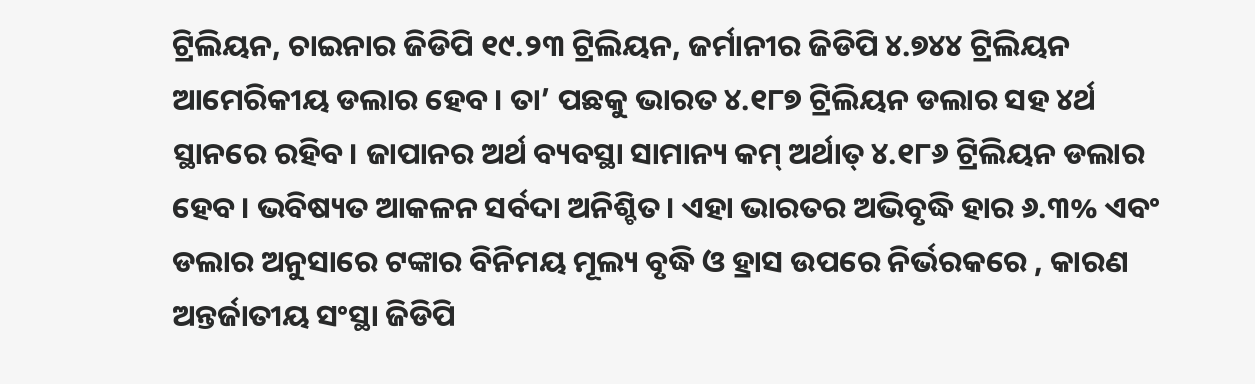ଟ୍ରିଲିୟନ, ଚାଇନାର ଜିଡିପି ୧୯.୨୩ ଟ୍ରିଲିୟନ, ଜର୍ମାନୀର ଜିଡିପି ୪.୭୪୪ ଟ୍ରିଲିୟନ ଆମେରିକୀୟ ଡଲାର ହେବ। ତା’ ପଛକୁ ଭାରତ ୪.୧୮୭ ଟ୍ରିଲିୟନ ଡଲାର ସହ ୪ର୍ଥ ସ୍ଥାନରେ ରହିବ। ଜାପାନର ଅର୍ଥ ବ୍ୟବସ୍ଥା ସାମାନ୍ୟ କମ୍ ଅର୍ଥାତ୍ ୪.୧୮୬ ଟ୍ରିଲିୟନ ଡଲାର ହେବ। ଭବିଷ୍ୟତ ଆକଳନ ସର୍ବଦା ଅନିଶ୍ଚିତ। ଏହା ଭାରତର ଅଭିବୃଦ୍ଧି ହାର ୬.୩% ଏବଂ ଡଲାର ଅନୁସାରେ ଟଙ୍କାର ବିନିମୟ ମୂଲ୍ୟ ବୃଦ୍ଧି ଓ ହ୍ରାସ ଉପରେ ନିର୍ଭରକରେ , କାରଣ ଅନ୍ତର୍ଜାତୀୟ ସଂସ୍ଥା ଜିଡିପି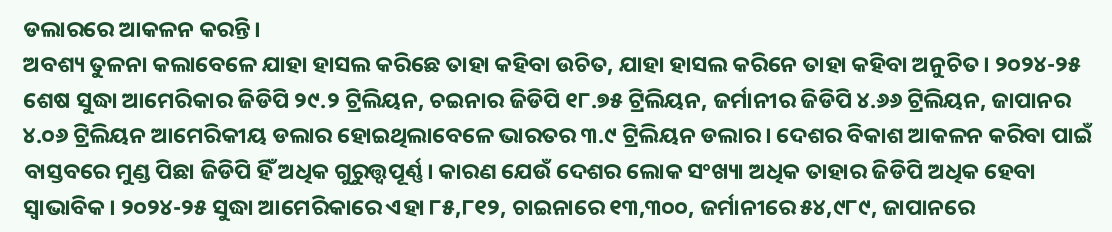ଡଲାରରେ ଆକଳନ କରନ୍ତି।
ଅବଶ୍ୟ ତୁଳନା କଲାବେଳେ ଯାହା ହାସଲ କରିଛେ ତାହା କହିବା ଉଚିତ, ଯାହା ହାସଲ କରିନେ ତାହା କହିବା ଅନୁଚିତ। ୨୦୨୪-୨୫ ଶେଷ ସୁଦ୍ଧା ଆମେରିକାର ଜିଡିପି ୨୯.୨ ଟ୍ରିଲିୟନ, ଚଇନାର ଜିଡିପି ୧୮.୭୫ ଟ୍ରିଲିୟନ, ଜର୍ମାନୀର ଜିଡିପି ୪.୬୬ ଟ୍ରିଲିୟନ, ଜାପାନର ୪.୦୬ ଟ୍ରିଲିୟନ ଆମେରିକୀୟ ଡଲାର ହୋଇଥିଲାବେଳେ ଭାରତର ୩.୯ ଟ୍ରିଲିୟନ ଡଲାର। ଦେଶର ବିକାଶ ଆକଳନ କରିବା ପାଇଁ ବାସ୍ତବରେ ମୁଣ୍ଡ ପିଛା ଜିଡିପି ହିଁ ଅଧିକ ଗୁରୁତ୍ତ୍ୱପୂର୍ଣ୍ଣ। କାରଣ ଯେଉଁ ଦେଶର ଲୋକ ସଂଖ୍ୟା ଅଧିକ ତାହାର ଜିଡିପି ଅଧିକ ହେବା ସ୍ବାଭାବିକ। ୨୦୨୪-୨୫ ସୁଦ୍ଧା ଆମେରିକାରେ ଏହା ୮୫,୮୧୨, ଚାଇନାରେ ୧୩,୩୦୦, ଜର୍ମାନୀରେ ୫୪,୯୮୯, ଜାପାନରେ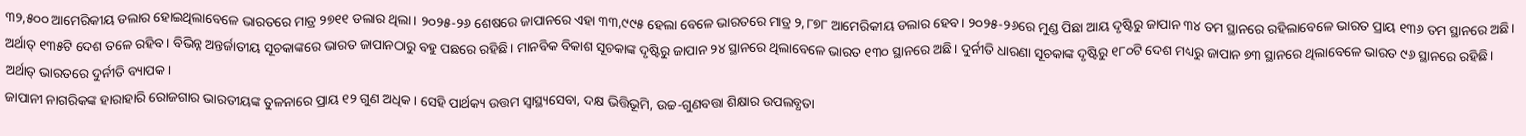୩୨,୫୦୦ ଆମେରିକୀୟ ଡଲାର ହୋଇଥିଲାବେଳେ ଭାରତରେ ମାତ୍ର ୨୭୧୧ ଡଲାର ଥିଲା। ୨୦୨୫-୨୬ ଶେଷରେ ଜାପାନରେ ଏହା ୩୩,୯୯୫ ହେଲା ବେଳେ ଭାରତରେ ମାତ୍ର ୨,୮୭୮ ଆମେରିକୀୟ ଡଲାର ହେବ। ୨୦୨୫-୨୬ରେ ମୁଣ୍ଡ ପିଛା ଆୟ ଦୃଷ୍ଟିରୁ ଜାପାନ ୩୪ ତମ ସ୍ଥାନରେ ରହିଲାବେଳେ ଭାରତ ପ୍ରାୟ ୧୩୬ ତମ ସ୍ଥାନରେ ଅଛି। ଅର୍ଥାତ୍ ୧୩୫ଟି ଦେଶ ତଳେ ରହିବ। ବିଭିନ୍ନ ଅନ୍ତର୍ଜାତୀୟ ସୂଚକାଙ୍କରେ ଭାରତ ଜାପାନଠାରୁ ବହୁ ପଛରେ ରହିଛି। ମାନବିକ ବିକାଶ ସୂଚକାଙ୍କ ଦୃଷ୍ଟିରୁ ଜାପାନ ୨୪ ସ୍ଥାନରେ ଥିଲାବେଳେ ଭାରତ ୧୩୦ ସ୍ଥାନରେ ଅଛି। ଦୁର୍ନୀତି ଧାରଣା ସୂଚକାଙ୍କ ଦୃଷ୍ଟିରୁ ୧୮୦ଟି ଦେଶ ମଧ୍ୟରୁ ଜାପାନ ୭୩ ସ୍ଥାନରେ ଥିଲାବେଳେ ଭାରତ ୯୬ ସ୍ଥାନରେ ରହିଛି। ଅର୍ଥାତ୍ ଭାରତରେ ଦୁର୍ନୀତି ବ୍ୟାପକ।
ଜାପାନୀ ନାଗରିକଙ୍କ ହାରାହାରି ରୋଜଗାର ଭାରତୀୟଙ୍କ ତୁଳନାରେ ପ୍ରାୟ ୧୨ ଗୁଣ ଅଧିକ। ସେହି ପାର୍ଥକ୍ୟ ଉତ୍ତମ ସ୍ବାସ୍ଥ୍ୟସେବା, ଦକ୍ଷ ଭିତ୍ତିଭୂମି, ଉଚ୍ଚ-ଗୁଣବତ୍ତା ଶିକ୍ଷାର ଉପଲବ୍ଧତା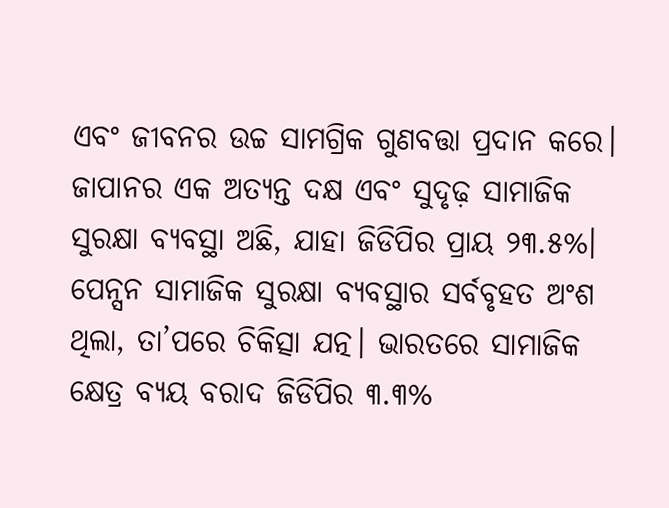ଏବଂ ଜୀବନର ଉଚ୍ଚ ସାମଗ୍ରିକ ଗୁଣବତ୍ତା ପ୍ରଦାନ କରେ। ଜାପାନର ଏକ ଅତ୍ୟନ୍ତ ଦକ୍ଷ ଏବଂ ସୁଦୃଢ଼ ସାମାଜିକ ସୁରକ୍ଷା ବ୍ୟବସ୍ଥା ଅଛି, ଯାହା ଜିଡିପିର ପ୍ରାୟ ୨୩.୫%। ପେନ୍ସନ ସାମାଜିକ ସୁରକ୍ଷା ବ୍ୟବସ୍ଥାର ସର୍ବବୃହତ ଅଂଶ ଥିଲା, ତା’ପରେ ଚିକିତ୍ସା ଯତ୍ନ। ଭାରତରେ ସାମାଜିକ କ୍ଷେତ୍ର ବ୍ୟୟ ବରାଦ ଜିଡିପିର ୩.୩%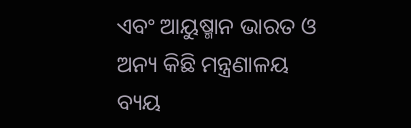ଏବଂ ଆୟୁଷ୍ମାନ ଭାରତ ଓ ଅନ୍ୟ କିଛି ମନ୍ତ୍ରଣାଳୟ ବ୍ୟୟ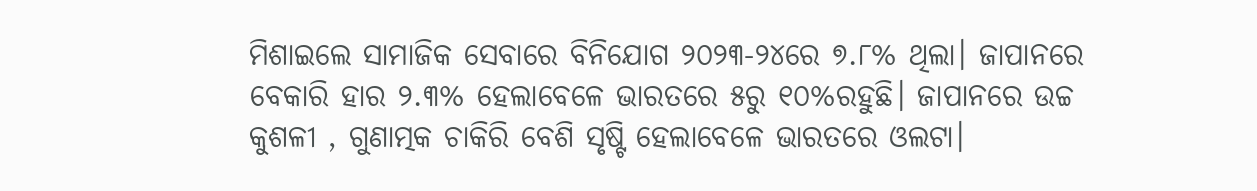ମିଶାଇଲେ ସାମାଜିକ ସେବାରେ ବିନିଯୋଗ ୨୦୨୩-୨୪ରେ ୭.୮% ଥିଲା। ଜାପାନରେ ବେକାରି ହାର ୨.୩% ହେଲାବେଳେ ଭାରତରେ ୫ରୁ ୧୦%ରହୁଛି। ଜାପାନରେ ଉଚ୍ଚ କୁଶଳୀ , ଗୁଣାତ୍ମକ ଚାକିରି ବେଶି ସୃଷ୍ଟି ହେଲାବେଳେ ଭାରତରେ ଓଲଟା।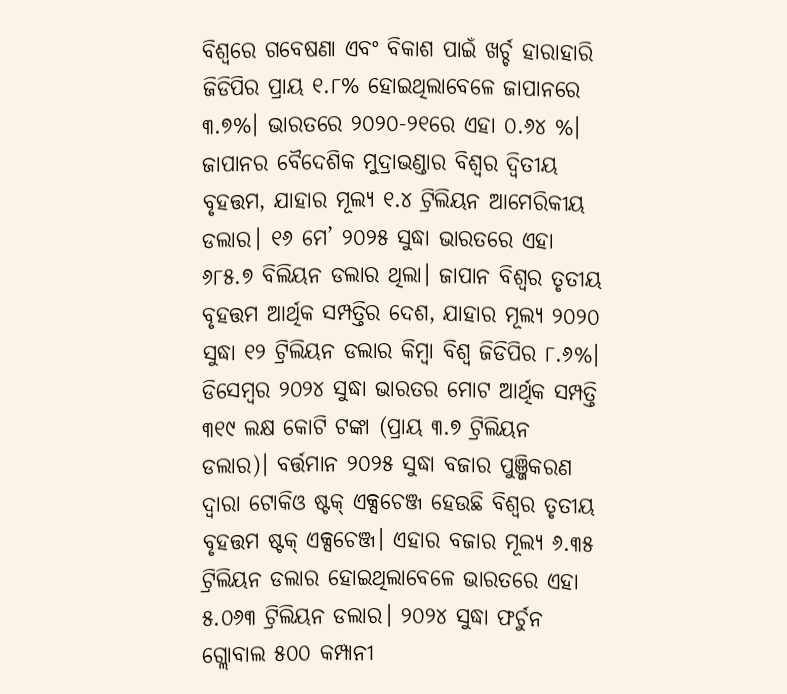ବିଶ୍ବରେ ଗବେଷଣା ଏବଂ ବିକାଶ ପାଇଁ ଖର୍ଚ୍ଚ ହାରାହାରି ଜିଡିପିର ପ୍ରାୟ ୧.୮% ହୋଇଥିଲାବେଳେ ଜାପାନରେ ୩.୭%। ଭାରତରେ ୨୦୨୦-୨୧ରେ ଏହା ୦.୬୪ %। ଜାପାନର ବୈଦେଶିକ ମୁଦ୍ରାଭଣ୍ଡାର ବିଶ୍ୱର ଦ୍ୱିତୀୟ ବୃହତ୍ତମ, ଯାହାର ମୂଲ୍ୟ ୧.୪ ଟ୍ରିଲିୟନ ଆମେରିକୀୟ ଡଲାର। ୧୬ ମେ’ ୨୦୨୫ ସୁଦ୍ଧା ଭାରତରେ ଏହା ୬୮୫.୭ ବିଲିୟନ ଡଲାର ଥିଲା। ଜାପାନ ବିଶ୍ୱର ତୃତୀୟ ବୃହତ୍ତମ ଆର୍ଥିକ ସମ୍ପତ୍ତିର ଦେଶ, ଯାହାର ମୂଲ୍ୟ ୨୦୨୦ ସୁଦ୍ଧା ୧୨ ଟ୍ରିଲିୟନ ଡଲାର କିମ୍ବା ବିଶ୍ୱ ଜିଡିପିର ୮.୬%। ଡିସେମ୍ବର ୨୦୨୪ ସୁଦ୍ଧା ଭାରତର ମୋଟ ଆର୍ଥିକ ସମ୍ପତ୍ତି ୩୧୯ ଲକ୍ଷ କୋଟି ଟଙ୍କା (ପ୍ରାୟ ୩.୭ ଟ୍ରିଲିୟନ ଡଲାର)। ବର୍ତ୍ତମାନ ୨୦୨୫ ସୁଦ୍ଧା ବଜାର ପୁଞ୍ଜିକରଣ ଦ୍ୱାରା ଟୋକିଓ ଷ୍ଟକ୍ ଏକ୍ସଚେଞ୍ଜ ହେଉଛି ବିଶ୍ୱର ତୃତୀୟ ବୃହତ୍ତମ ଷ୍ଟକ୍ ଏକ୍ସଚେଞ୍ଜ। ଏହାର ବଜାର ମୂଲ୍ୟ ୬.୩୫ ଟ୍ରିଲିୟନ ଡଲାର ହୋଇଥିଲାବେଳେ ଭାରତରେ ଏହା ୫.୦୬୩ ଟ୍ରିଲିୟନ ଡଲାର। ୨୦୨୪ ସୁଦ୍ଧା ଫର୍ଚୁନ ଗ୍ଲୋବାଲ ୫୦୦ କମ୍ପାନୀ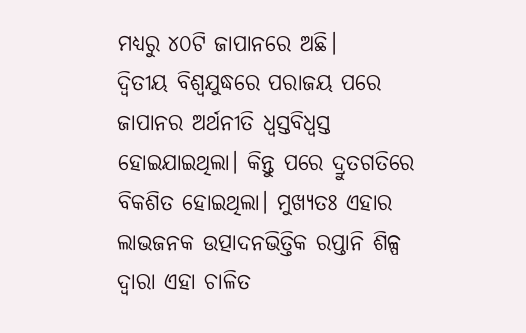ମଧ୍ୟରୁ ୪୦ଟି ଜାପାନରେ ଅଛି।
ଦ୍ୱିତୀୟ ବିଶ୍ୱଯୁଦ୍ଧରେ ପରାଜୟ ପରେ ଜାପାନର ଅର୍ଥନୀତି ଧ୍ବସ୍ତବିଧ୍ବସ୍ତ ହୋଇଯାଇଥିଲା। କିନ୍ତୁ ପରେ ଦ୍ରୁତଗତିରେ ବିକଶିତ ହୋଇଥିଲା। ମୁଖ୍ୟତଃ ଏହାର ଲାଭଜନକ ଉତ୍ପାଦନଭିତ୍ତିକ ରପ୍ତାନି ଶିଳ୍ପ ଦ୍ୱାରା ଏହା ଚାଳିତ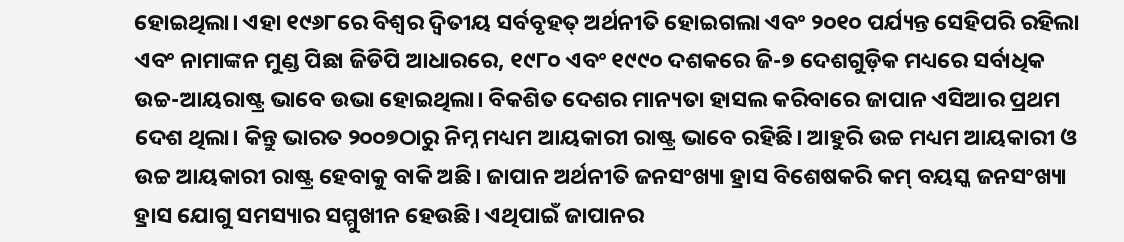ହୋଇଥିଲା। ଏହା ୧୯୬୮ରେ ବିଶ୍ୱର ଦ୍ୱିତୀୟ ସର୍ବବୃହତ୍ ଅର୍ଥନୀତି ହୋଇଗଲା ଏବଂ ୨୦୧୦ ପର୍ଯ୍ୟନ୍ତ ସେହିପରି ରହିଲା ଏବଂ ନାମାଙ୍କନ ମୁଣ୍ଡ ପିଛା ଜିଡିପି ଆଧାରରେ, ୧୯୮୦ ଏବଂ ୧୯୯୦ ଦଶକରେ ଜି-୭ ଦେଶଗୁଡ଼ିକ ମଧ୍ୟରେ ସର୍ବାଧିକ ଉଚ୍ଚ-ଆୟରାଷ୍ଟ୍ର ଭାବେ ଉଭା ହୋଇଥିଲା। ବିକଶିତ ଦେଶର ମାନ୍ୟତା ହାସଲ କରିବାରେ ଜାପାନ ଏସିଆର ପ୍ରଥମ ଦେଶ ଥିଲା। କିନ୍ତୁ ଭାରତ ୨୦୦୭ଠାରୁ ନିମ୍ନ ମଧ୍ୟମ ଆୟକାରୀ ରାଷ୍ଟ୍ର ଭାବେ ରହିଛି। ଆହୁରି ଉଚ୍ଚ ମଧ୍ୟମ ଆୟକାରୀ ଓ ଉଚ୍ଚ ଆୟକାରୀ ରାଷ୍ଟ୍ର ହେବାକୁ ବାକି ଅଛି। ଜାପାନ ଅର୍ଥନୀତି ଜନସଂଖ୍ୟା ହ୍ରାସ ବିଶେଷକରି କମ୍ ବୟସ୍କ ଜନସଂଖ୍ୟା ହ୍ରାସ ଯୋଗୁ ସମସ୍ୟାର ସମ୍ମୁଖୀନ ହେଉଛି। ଏଥିପାଇଁ ଜାପାନର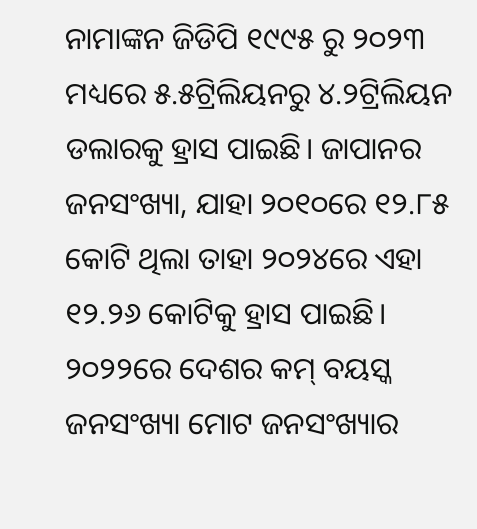ନାମାଙ୍କନ ଜିଡିପି ୧୯୯୫ ରୁ ୨୦୨୩ ମଧ୍ୟରେ ୫.୫ଟ୍ରିଲିୟନରୁ ୪.୨ଟ୍ରିଲିୟନ ଡଲାରକୁ ହ୍ରାସ ପାଇଛି। ଜାପାନର ଜନସଂଖ୍ୟା, ଯାହା ୨୦୧୦ରେ ୧୨.୮୫ କୋଟି ଥିଲା ତାହା ୨୦୨୪ରେ ଏହା ୧୨.୨୬ କୋଟିକୁ ହ୍ରାସ ପାଇଛି। ୨୦୨୨ରେ ଦେଶର କମ୍ ବୟସ୍କ ଜନସଂଖ୍ୟା ମୋଟ ଜନସଂଖ୍ୟାର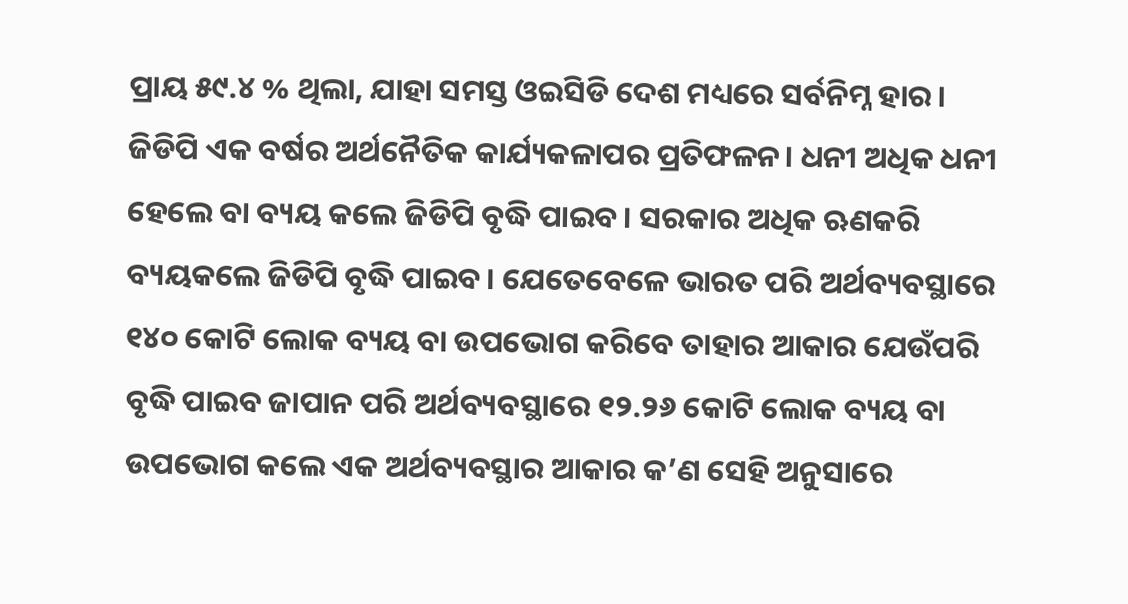ପ୍ରାୟ ୫୯.୪ % ଥିଲା, ଯାହା ସମସ୍ତ ଓଇସିଡି ଦେଶ ମଧ୍ୟରେ ସର୍ବନିମ୍ନ ହାର। ଜିଡିପି ଏକ ବର୍ଷର ଅର୍ଥନୈତିକ କାର୍ଯ୍ୟକଳାପର ପ୍ରତିଫଳନ। ଧନୀ ଅଧିକ ଧନୀ ହେଲେ ବା ବ୍ୟୟ କଲେ ଜିଡିପି ବୃଦ୍ଧି ପାଇବ। ସରକାର ଅଧିକ ଋଣକରି ବ୍ୟୟକଲେ ଜିଡିପି ବୃଦ୍ଧି ପାଇବ। ଯେତେବେଳେ ଭାରତ ପରି ଅର୍ଥବ୍ୟବସ୍ଥାରେ ୧୪୦ କୋଟି ଲୋକ ବ୍ୟୟ ବା ଉପଭୋଗ କରିବେ ତାହାର ଆକାର ଯେଉଁପରି ବୃଦ୍ଧି ପାଇବ ଜାପାନ ପରି ଅର୍ଥବ୍ୟବସ୍ଥାରେ ୧୨.୨୬ କୋଟି ଲୋକ ବ୍ୟୟ ବା ଉପଭୋଗ କଲେ ଏକ ଅର୍ଥବ୍ୟବସ୍ଥାର ଆକାର କ’ଣ ସେହି ଅନୁସାରେ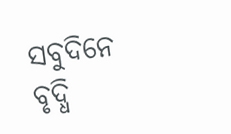ସବୁଦିନେ ବୃଦ୍ଧି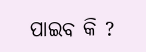ପାଇବ କି ?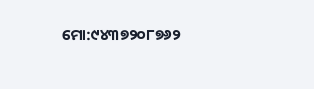ମୋ:୯୪୩୭୨୦୮୭୬୨